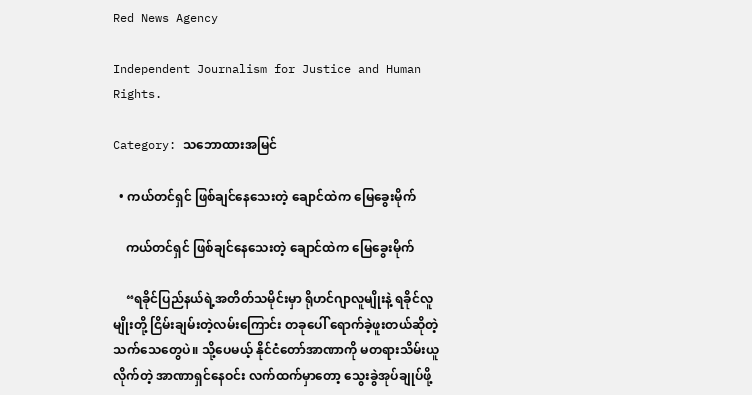Red News Agency

Independent Journalism for Justice and Human Rights.

Category: သဘောထားအမြင်

  • ကယ်တင်ရှင် ဖြစ်ချင်နေသေးတဲ့ ချောင်ထဲက မြေခွေးမိုက်

    ကယ်တင်ရှင် ဖြစ်ချင်နေသေးတဲ့ ချောင်ထဲက မြေခွေးမိုက်

    “ရခိုင်ပြည်နယ်ရဲ့အတိတ်သမိုင်းမှာ ရိုဟင်ဂျာလူမျိုးနဲ့ ရခိုင်လူမျိုးတို့ ငြိမ်းချမ်းတဲ့လမ်းကြောင်း တခုပေါ် ရောက်ခဲ့ဖူးတယ်ဆိုတဲ့ သက်သေတွေပဲ။ သို့ပေမယ့် နိုင်ငံတော်အာဏာကို မတရားသိမ်းယူလိုက်တဲ့ အာဏာရှင်နေဝင်း လက်ထက်မှာတော့ သွေးခွဲအုပ်ချုပ်ဖို့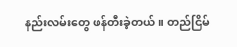နည်းလမ်းတွေ ဖန်တီးခဲ့တယ်။ တည်ငြိမ်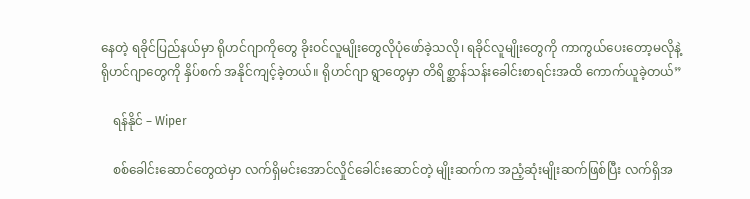နေတဲ့ ရခိုင်ပြည်နယ်မှာ ရိုဟင်ဂျာကိုတွေ ခိုးဝင်လူမျိုးတွေလိုပုံဖော်ခဲ့သလို၊ ရခိုင်လူမျိုးတွေကို ကာကွယ်ပေးတော့မလိုနဲ့ ရိုဟင်ဂျာတွေကို နှိပ်စက် အနိုင်ကျင့်ခဲ့တယ်။ ရိုဟင်ဂျာ ရွာတွေမှာ တိရိစ္ဆာန်သန်းခေါင်းစာရင်းအထိ ကောက်ယူခဲ့တယ်”

    ရန်နိုင် – Wiper

    စစ်ခေါင်းဆောင်တွေထဲမှာ လက်ရှိမင်းအောင်လှိုင်ခေါင်းဆောင်တဲ့ မျိုးဆက်က အညံ့ဆုံးမျိုးဆက်ဖြစ်ပြီး လက်ရှိအ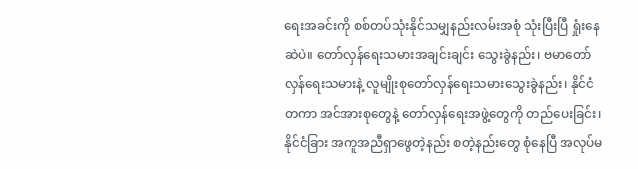ရေးအခင်းကို စစ်တပ်သုံးနိုင်သမျှနည်းလမ်းအစုံ သုံးပြီးပြီ ရှုံးနေဆဲပဲ။ တော်လှန်ရေးသမားအချင်းချင်း သွေးခွဲနည်း၊ ဗမာတော်လှန်ရေးသမားနဲ့ လူမျိုးစုတော်လှန်ရေးသမားသွေးခွဲနည်း၊ နိုင်ငံတကာ အင်အားစုတွေနဲ့ တော်လှန်ရေးအဖွဲ့တွေကို တည်ပေးခြင်း၊ နိုင်ငံခြား အကူအညီရှာဖွေတဲ့နည်း စတဲ့နည်းတွေ စုံနေပြီ အလုပ်မ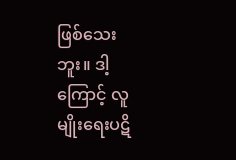ဖြစ်သေးဘူး။ ဒါ့ကြောင့် လူမျိုးရေးပဋိ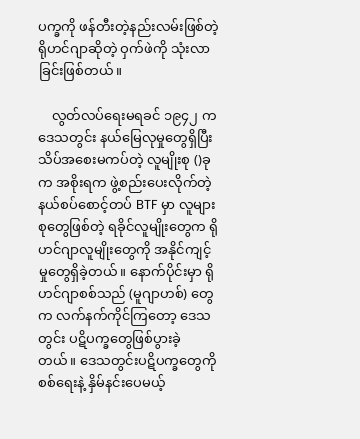ပက္ခကို ဖန်တီးတဲ့နည်းလမ်းဖြစ်တဲ့ ရိုဟင်ဂျာဆိုတဲ့ ဝှက်ဖဲကို သုံးလာခြင်းဖြစ်တယ်။

    လွတ်လပ်ရေးမရခင် ၁၉၄၂ က ဒေသတွင်း နယ်မြေလုမှုတွေရှိပြီး သိပ်အစေးမကပ်တဲ့ လူမျိုးစု ()ခုက အစိုးရက ဖွဲ့စည်းပေးလိုက်တဲ့ နယ်စပ်စောင့်တပ် BTF မှာ လူများစုတွေဖြစ်တဲ့ ရခိုင်လူမျိုးတွေက ရိုဟင်ဂျာလူမျိုးတွေကို အနိုင်ကျင့်မှုတွေရှိခဲ့တယ်။ နောက်ပိုင်းမှာ ရိုဟင်ဂျာစစ်သည် (မူဂျာဟစ်) တွေက လက်နက်ကိုင်ကြတော့ ဒေသတွင်း ပဋိပက္ခတွေဖြစ်ပွားခဲ့တယ်။ ဒေသတွင်းပဋိပက္ခတွေကို စစ်ရေးနဲ့ နှိမ်နင်းပေမယ့်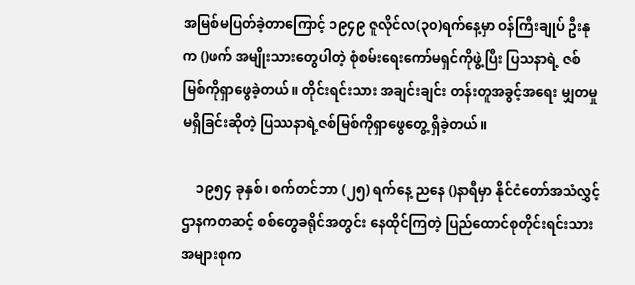အမြစ်မပြတ်ခဲ့တာကြောင့် ၁၉၄၉ ဇူလိုင်လ(၃၀)ရက်နေ့မှာ ဝန်ကြီးချုပ် ဦးနုက ()ဖက် အမျိုးသားတွေပါတဲ့ စုံစမ်းရေးကော်မရှင်ကိုဖွဲ့ပြီး ပြသနာရဲ့ ဇစ်မြစ်ကိုရှာဖွေခဲ့တယ်။ တိုင်းရင်းသား အချင်းချင်း တန်းတူအခွင့်အရေး မျှတမှုမရှိခြင်းဆိုတဲ့ ပြဿနာရဲ့ဇစ်မြစ်ကိုရှာဖွေတွေ့ ရှိခဲ့တယ်။

    ၁၉၅၄ ခုနှစ်၊ စက်တင်ဘာ (၂၅) ရက်နေ့ ညနေ ()နာရီမှာ နိုင်ငံတော်အသံလွှင့်ဌာနကတဆင့် စစ်တွေခရိုင်အတွင်း နေထိုင်ကြတဲ့ ပြည်ထောင်စုတိုင်းရင်းသားအများစုက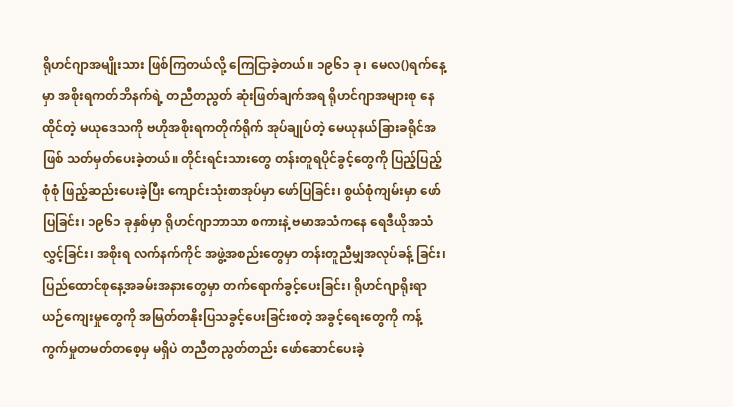ရိုဟင်ဂျာအမျိုးသား ဖြစ်ကြတယ်လို့ ကြေငြာခဲ့တယ်။ ၁၉၆၁ ခု၊ မေလ()ရက်နေ့မှာ အစိုးရကတ်ဘိနက်ရဲ့ တညီတညွတ် ဆုံးဖြတ်ချက်အရ ရိုဟင်ဂျာအများစု နေထိုင်တဲ့ မယုဒေသကို ဗဟိုအစိုးရကတိုက်ရိုက် အုပ်ချုပ်တဲ့ မေယုနယ်ခြားခရိုင်အဖြစ် သတ်မှတ်ပေးခဲ့တယ်။ တိုင်းရင်းသားတွေ တန်းတူရပိုင်ခွင့်တွေကို ပြည့်ပြည့်စုံစုံ ဖြည့်ဆည်းပေးခဲ့ပြီး ကျောင်းသုံးစာအုပ်မှာ ဖော်ပြခြင်း၊ စွယ်စုံကျမ်းမှာ ဖော်ပြခြင်း၊ ၁၉၆၁ ခုနှစ်မှာ ရိုဟင်ဂျာဘာသာ စကားနဲ့ ဗမာအသံကနေ ရေဒီယိုအသံလွှင့်ခြင်း၊ အစိုးရ လက်နက်ကိုင် အဖွဲ့အစည်းတွေမှာ တန်းတူညီမျှအလုပ်ခန့် ခြင်း၊ ပြည်ထောင်စုနေ့အခမ်းအနားတွေမှာ တက်ရောက်ခွင့်ပေးခြင်း၊ ရိုဟင်ဂျာရိုးရာ ယဉ်ကျေးမှုတွေကို အမြတ်တနိုးပြသခွင့်ပေးခြင်းစတဲ့ အခွင့်ရေးတွေကို ကန့်ကွက်မှုတမတ်တစေ့မှ မရှိပဲ တညီတညွတ်တည်း ဖော်ဆောင်ပေးခဲ့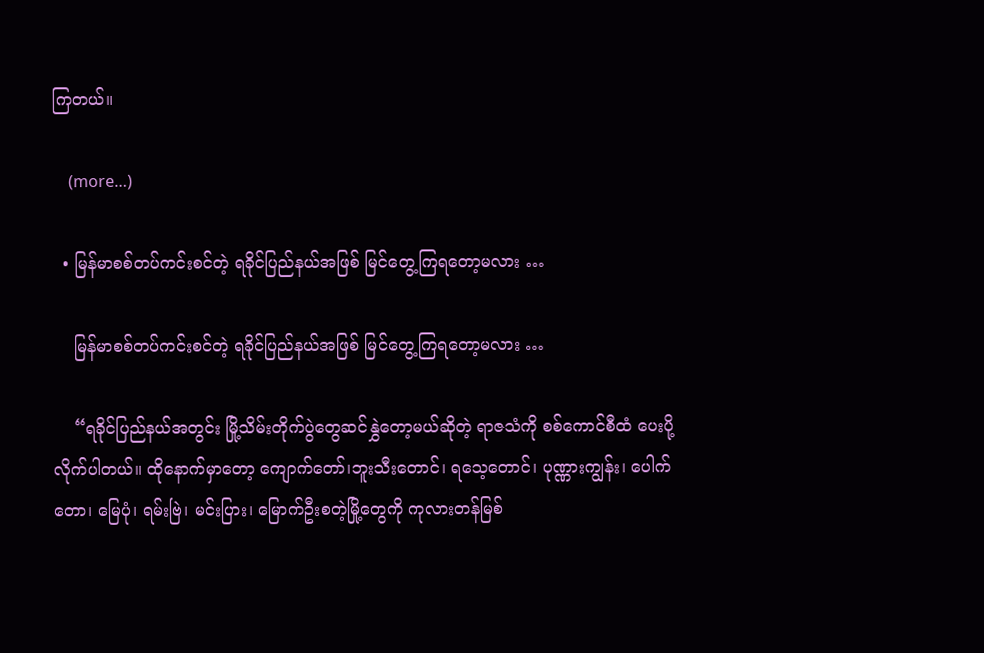ကြတယ်။

    (more…)

  • မြန်မာစစ်တပ်ကင်းစင်တဲ့ ရခိုင်ပြည်နယ်အဖြစ် မြင်တွေ့ကြရတော့မလား …

    မြန်မာစစ်တပ်ကင်းစင်တဲ့ ရခိုင်ပြည်နယ်အဖြစ် မြင်တွေ့ကြရတော့မလား …

    “ရခိုင်ပြည်နယ်အတွင်း မြို့သိမ်းတိုက်ပွဲတွေဆင်နွှဲတော့မယ်ဆိုတဲ့ ရာဇသံကို စစ်ကောင်စီထံ ပေးပို့လိုက်ပါတယ်။ ထိုနောက်မှာတော့ ကျောက်တော်၊ဘူးသီးတောင်၊ ရသေ့တောင်၊ ပုဏ္ဏားကျွန်း၊ ပေါက်တော၊ မြေပုံ၊ ရမ်းဗြဲ၊ မင်းပြား၊ မြောက်ဦးစတဲ့မြို့တွေကို ကုလားတန်မြစ်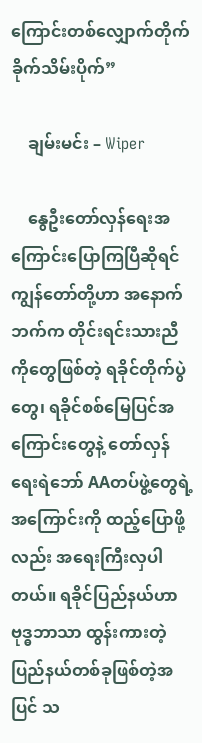ကြောင်းတစ်လျှောက်တိုက်ခိုက်သိမ်းပိုက်”

    ချမ်းမင်း – Wiper

    နွေဦးတော်လှန်ရေးအကြောင်းပြောကြပြီဆိုရင် ကျွန်တော်တို့ဟာ အနောက်ဘက်က တိုင်းရင်းသားညီကိုတွေဖြစ်တဲ့ ရခိုင်တိုက်ပွဲတွေ၊ ရခိုင်စစ်မြေပြင်အကြောင်းတွေနဲ့ တော်လှန်ရေးရဲဘော် AAတပ်ဖွဲ့တွေရဲ့အကြောင်းကို ထည့်ပြောဖို့လည်း အရေးကြီးလှပါတယ်။ ရခိုင်ပြည်နယ်ဟာ ဗုဒ္ဓဘာသာ ထွန်းကားတဲ့ပြည်နယ်တစ်ခုဖြစ်တဲ့အပြင် သ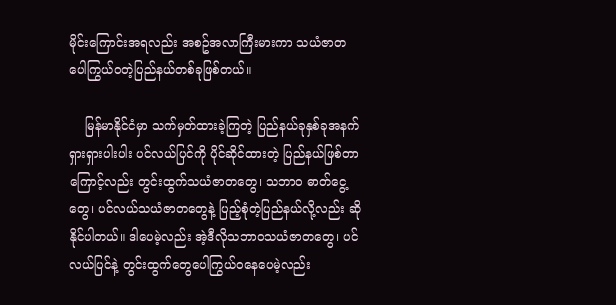မိုင်းကြောင်းအရလည်း အစဥ်အလာကြီးမားကာ သယံဇာတပေါကြွယ်ဝတဲ့ပြည်နယ်တစ်ခုဖြစ်တယ်။

    မြန်မာနိုင်ငံမှာ သက်မှတ်ထားခဲ့ကြတဲ့ ပြည်နယ်ခုနှစ်ခုအနက် ရှားရှားပါးပါး ပင်လယ်ပြင်ကို ပိုင်ဆိုင်ထားတဲ့ ပြည်နယ်ဖြစ်တာကြောင့်လည်း တွင်းထွက်သယံဇာတတွေ၊ သဘာဝ ဓာတ်ငွေ့တွေ၊ ပင်လယ်သယံဇာတတွေနဲ့ ပြည့်စုံတဲ့ပြည်နယ်လို့လည်း ဆိုနိုင်ပါတယ်။ ဒါပေမဲ့လည်း အဲ့ဒီလိုသဘာဝသယံဇာတတွေ၊ ပင်လယ်ပြင်နဲ့ တွင်းထွက်တွေပေါကြွယ်ဝနေပေမဲ့လည်း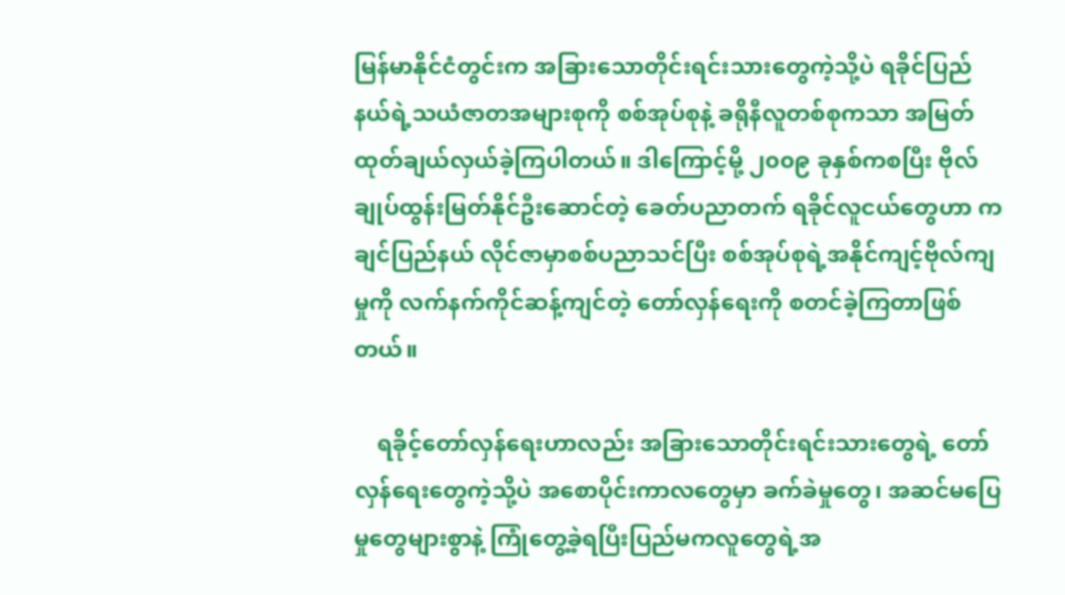မြန်မာနိုင်ငံတွင်းက အခြားသောတိုင်းရင်းသားတွေကဲ့သို့ပဲ ရခိုင်ပြည်နယ်ရဲ့သယံဇာတအများစုကို စစ်အုပ်စုနဲ့ ခရိုနီလူတစ်စုကသာ အမြတ်ထုတ်ချယ်လှယ်ခဲ့ကြပါတယ်။ ဒါကြောင့်မို့ ၂၀၀၉ ခုနှစ်ကစပြီး ဗိုလ်ချုပ်ထွန်းမြတ်နိုင်ဦးဆောင်တဲ့ ခေတ်ပညာတက် ရခိုင်လူငယ်တွေဟာ ကချင်ပြည်နယ် လိုင်ဇာမှာစစ်ပညာသင်ပြီး စစ်အုပ်စုရဲ့အနိုင်ကျင့်ဗိုလ်ကျမှုကို လက်နက်ကိုင်ဆန့်ကျင်တဲ့ တော်လှန်ရေးကို စတင်ခဲ့ကြတာဖြစ်တယ်။

    ရခိုင့်တော်လှန်ရေးဟာလည်း အခြားသောတိုင်းရင်းသားတွေရဲ့ တော်လှန်ရေးတွေကဲ့သို့ပဲ အစောပိုင်းကာလတွေမှာ ခက်ခဲမှုတွေ၊ အဆင်မပြေမှုတွေများစွာနဲ့ ကြုံတွေ့ခဲ့ရပြီးပြည်မကလူတွေရဲ့အ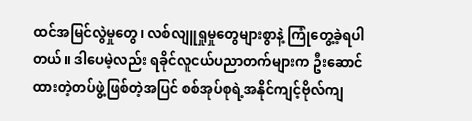ထင်အမြင်လွဲမှုတွေ၊ လစ်လျူရှုမှုတွေများစွာနဲ့ ကြုံတွေ့ခဲ့ရပါတယ်။ ဒါပေမဲ့လည်း ရခိုင်လူငယ်ပညာတက်များက ဦးဆောင်ထားတဲ့တပ်ဖွဲ့ဖြစ်တဲ့အပြင် စစ်အုပ်စုရဲ့အနိုင်ကျင့်ဗိုလ်ကျ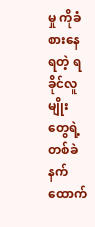မှု ကိုခံစားနေရတဲ့ ရခိုင်လူမျိုးတွေရဲ့တစ်ခဲနက်ထောက်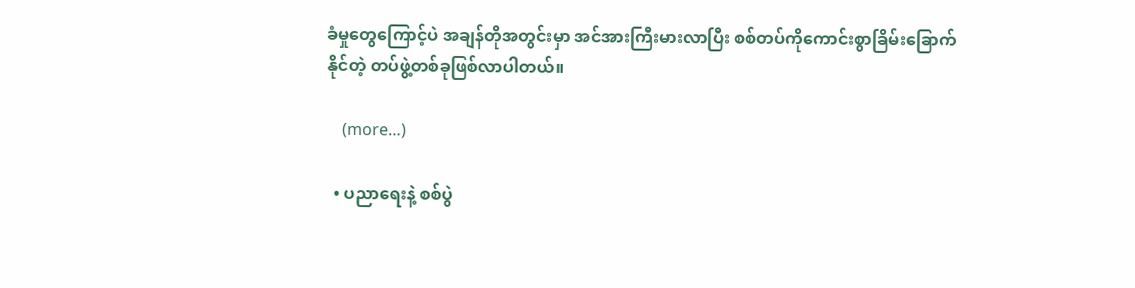ခံမှုတွေကြောင့်ပဲ အချန်တိုအတွင်းမှာ အင်အားကြီးမားလာပြီး စစ်တပ်ကိုကောင်းစွာခြိမ်းခြောက်နိုင်တဲ့ တပ်ဖွဲ့တစ်ခုဖြစ်လာပါတယ်။

    (more…)

  • ပညာရေးနဲ့ စစ်ပွဲ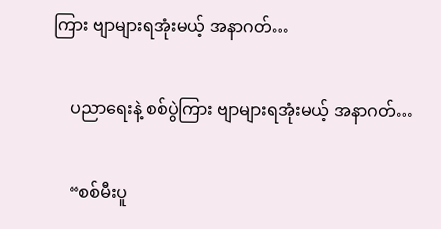ကြား ဗျာများရအုံးမယ့် အနာဂတ်…

    ပညာရေးနဲ့ စစ်ပွဲကြား ဗျာများရအုံးမယ့် အနာဂတ်…

    “စစ်မီးပူ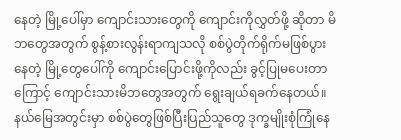နေတဲ့ မြို့ပေါ်မှာ ကျောင်းသားတွေကို ကျောင်းကိုလွှတ်ဖို့ ဆိုတာ မိဘတွေအတွက် စွန့်စားလွန်းရာကျသလို စစ်ပွဲတိုက်ရိုက်မဖြစ်ပွားနေတဲ့ မြို့တွေပေါ်ကို ကျောင်းပြောင်းဖို့ကိုလည်း ခွင့်ပြုမပေးတာကြောင့် ကျောင်းသားမိဘတွေအတွက် ရွေးချယ်ရခက်နေတယ်။ နယ်မြေအတွင်းမှာ စစ်ပွဲတွေဖြစ်ပြီးပြည်သူတွေ ဒုက္ခမျိုးစုံကြုံနေ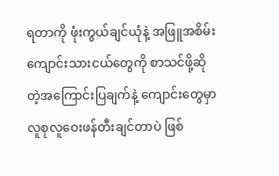ရတာကို ဖုံးကွယ်ချင်ယုံနဲ့ အဖြူအစိမ်း ကျောင်းသားငယ်တွေကို စာသင်ဖို့ဆိုတဲ့အကြောင်းပြချက်နဲ့ ကျောင်းတွေမှာ လူစုလူဝေးဖန်တီးချင်တာပဲ ဖြစ်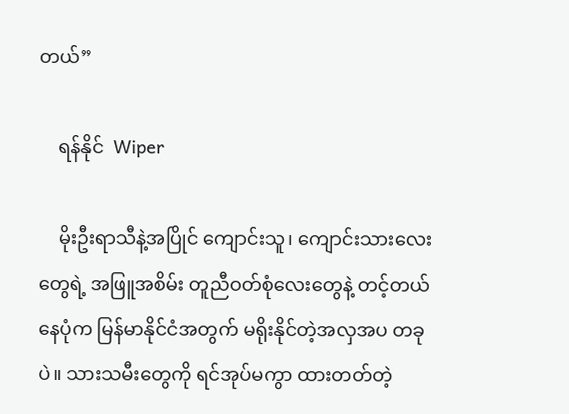တယ်”

    ရန်နိုင်  Wiper

    မိုးဦးရာသီနဲ့အပြိုင် ကျောင်းသူ၊ ကျောင်းသားလေးတွေရဲ့ အဖြူအစိမ်း တူညီဝတ်စုံလေးတွေနဲ့ တင့်တယ်နေပုံက မြန်မာနိုင်ငံအတွက် မရိုးနိုင်တဲ့အလှအပ တခုပဲ။ သားသမီးတွေကို ရင်အုပ်မကွာ ထားတတ်တဲ့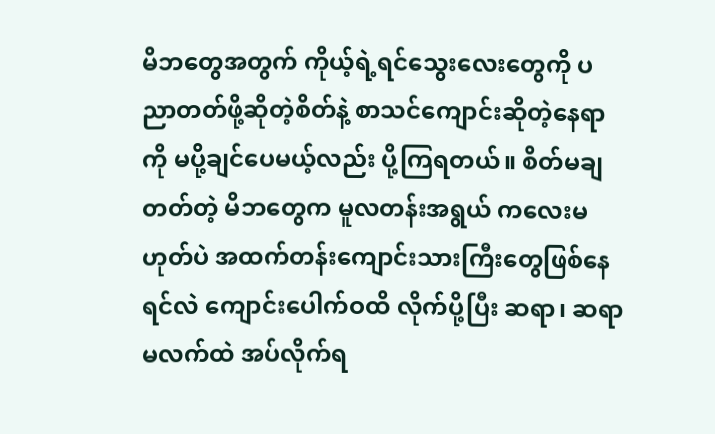မိဘတွေအတွက် ကိုယ့်ရဲ့ရင်သွေးလေးတွေကို ပညာတတ်ဖို့ဆိုတဲ့စိတ်နဲ့ စာသင်ကျောင်းဆိုတဲ့နေရာကို မပို့ချင်ပေမယ့်လည်း ပို့ကြရတယ်။ စိတ်မချတတ်တဲ့ မိဘတွေက မူလတန်းအရွယ် ကလေးမဟုတ်ပဲ အထက်တန်းကျောင်းသားကြီးတွေဖြစ်နေရင်လဲ ကျောင်းပေါက်ဝထိ လိုက်ပို့ပြီး ဆရာ၊ ဆရာမလက်ထဲ အပ်လိုက်ရ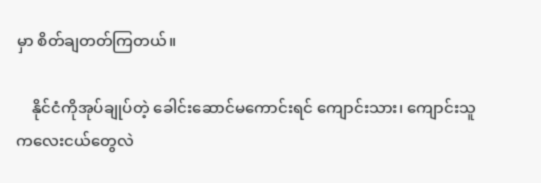မှာ စိတ်ချတတ်ကြတယ်။

    နိုင်ငံကိုအုပ်ချုပ်တဲ့ ခေါင်းဆောင်မကောင်းရင် ကျောင်းသား၊ ကျောင်းသူ ကလေးငယ်တွေလဲ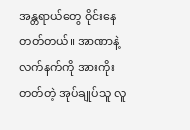အန္တရာယ်တွေ ဝိုင်းနေတတ်တယ်။ အာဏာနဲ့လက်နက်ကို အားကိုးတတ်တဲ့ အုပ်ချုပ်သူ လူ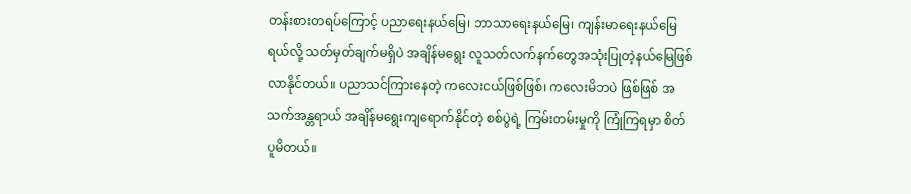တန်းစားတရပ်ကြောင့် ပညာရေးနယ်မြေ၊ ဘာသာရေးနယ်မြေ၊ ကျန်းမာရေးနယ်မြေရယ်လို့ သတ်မှတ်ချက်မရှိပဲ အချိန်မရွေး လူသတ်လက်နက်တွေအသုံးပြုတဲ့နယ်မြေဖြစ်လာနိုင်တယ်။ ပညာသင်ကြားနေတဲ့ ကလေးငယ်ဖြစ်ဖြစ်၊ ကလေးမိဘပဲ ဖြစ်ဖြစ် အသက်အန္တရာယ် အချိန်မရွေးကျရောက်နိုင်တဲ့ စစ်ပွဲရဲ့ ကြမ်းတမ်းမှုကို ကြုံကြရမှာ စိတ်ပူမိတယ်။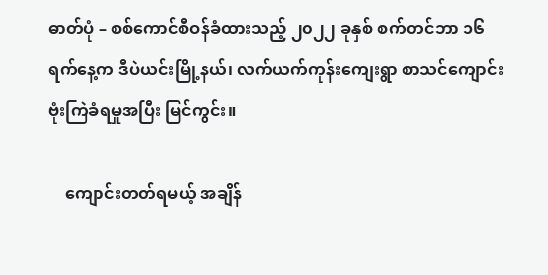ဓာတ်ပုံ – စစ်ကောင်စီဝန်ခံထားသည့် ၂၀၂၂ ခုနှစ် စက်တင်ဘာ ၁၆ ရက်နေ့က ဒီပဲယင်းမြို့နယ်၊ လက်ယက်ကုန်းကျေးရွာ စာသင်ကျောင်း ဗုံးကြဲခံရမှုအပြီး မြင်ကွင်း။

    ကျောင်းတတ်ရမယ့် အချိန်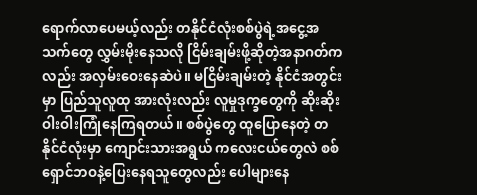ရောက်လာပေမယ့်လည်း တနိုင်ငံလုံးစစ်ပွဲရဲ့အငွေ့အသက်တွေ လွှမ်းမိုးနေသလို ငြိမ်းချမ်းဖို့ဆိုတဲ့အနာဂတ်ကလည်း အလှမ်းဝေးနေဆဲပဲ။ မငြိမ်းချမ်းတဲ့ နိုင်ငံအတွင်းမှာ ပြည်သူလူထု အားလုံးလည်း လူမှုဒုက္ခတွေကို ဆိုးဆိုးဝါးဝါးကြုံနေကြရတယ်။ စစ်ပွဲတွေ ထူပြောနေတဲ့ တနိုင်ငံလုံးမှာ ကျောင်းသားအရွယ် ကလေးငယ်တွေလဲ စစ်ရှောင်ဘဝနဲ့ပြေးနေရသူတွေလည်း ပေါများနေ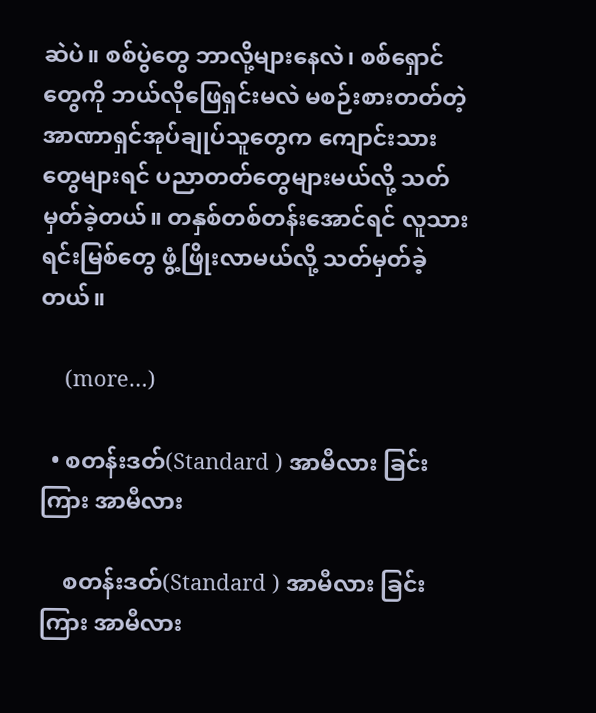ဆဲပဲ။ စစ်ပွဲတွေ ဘာလို့များနေလဲ၊ စစ်ရှောင်တွေကို ဘယ်လိုဖြေရှင်းမလဲ မစဉ်းစားတတ်တဲ့ အာဏာရှင်အုပ်ချုပ်သူတွေက ကျောင်းသားတွေများရင် ပညာတတ်တွေများမယ်လို့ သတ်မှတ်ခဲ့တယ်။ တနှစ်တစ်တန်းအောင်ရင် လူသားရင်းမြစ်တွေ ဖွံ့ဖြိုးလာမယ်လို့ သတ်မှတ်ခဲ့တယ်။

    (more…)

  • စတန်းဒတ်(Standard ) အာမီလား ခြင်းကြား အာမီလား

    စတန်းဒတ်(Standard ) အာမီလား ခြင်းကြား အာမီလား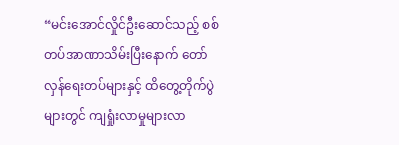“မင်းအောင်လှိုင်ဦးဆောင်သည့် စစ်တပ်အာဏာသိမ်းပြီးနောက် တော်လှန်ရေးတပ်များနှင့် ထိတွေ့တိုက်ပွဲများတွင် ကျရှုံးလာမှုများလာ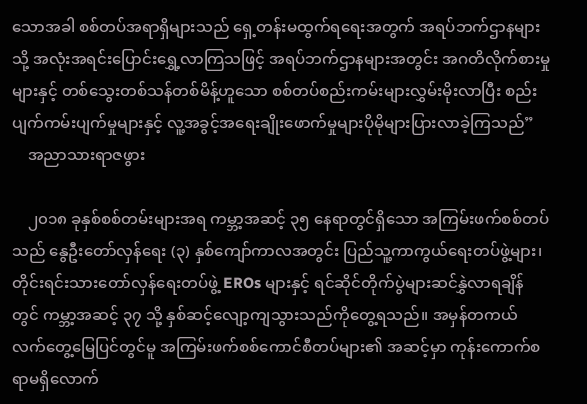သောအခါ စစ်တပ်အရာရှိများသည် ရှေ့တန်းမထွက်ရရေးအတွက် အရပ်ဘက်ဌာနများသို့ အလုံးအရင်းပြောင်းရွှေ့လာကြသဖြင့် အရပ်ဘက်ဌာနများအတွင်း အဂတိလိုက်စားမှုများနှင့် တစ်သွေးတစ်သန်တစ်မိန့်ဟူသော စစ်တပ်စည်းကမ်းများလွှမ်းမိုးလာပြီး စည်းပျက်ကမ်းပျက်မှုများနှင့် လူ့အခွင့်အရေးချိုးဖောက်မှုများပိုမိုများပြားလာခဲ့ကြသည်”
    အညာသားရာဇဖွား

    ၂၀၁၈ ခုနှစ်စစ်တမ်းများအရ ကမ္ဘာ့အဆင့် ၃၅ နေရာတွင်ရှိသော အကြမ်းဖက်စစ်တပ်သည် နွေဦးတော်လှန်ရေး (၃) နှစ်ကျော်ကာလအတွင်း ပြည်သူ့ကာကွယ်ရေးတပ်ဖွဲ့များ၊ တိုင်းရင်းသားတော်လှန်ရေးတပ်ဖွဲ့ EROs များနှင့် ရင်ဆိုင်တိုက်ပွဲများဆင်နွှဲလာရချိန်တွင် ကမ္ဘာ့အဆင့် ၃၇ သို့ နှစ်ဆင့်လျော့ကျသွားသည်ကိုတွေ့ရသည်။ အမှန်တကယ်လက်တွေ့မြေပြင်တွင်မူ အကြမ်းဖက်စစ်ကောင်စီတပ်များ၏ အဆင့်မှာ ကုန်းကောက်စရာမရှိလောက်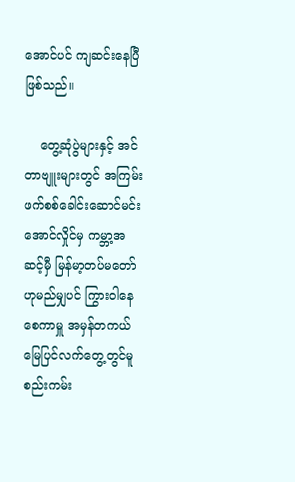အောင်ပင် ကျဆင်းနေပြီဖြစ်သည်။

    တွေ့ဆုံပွဲများနှင့် အင်တာဗျူးများတွင် အကြမ်းဖက်စစ်ခေါင်းဆောင်မင်းအောင်လှိုင်မှ ကမ္ဘာ့အဆင့်မှီ မြန်မာ့တပ်မတော်ဟုမည်မျှပင် ကြွားဝါနေစေကာမှူ အမှန်တကယ်မြေပြင်လက်တွေ့တွင်မူ စည်းကမ်း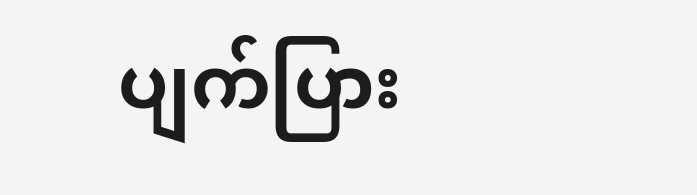ပျက်ပြား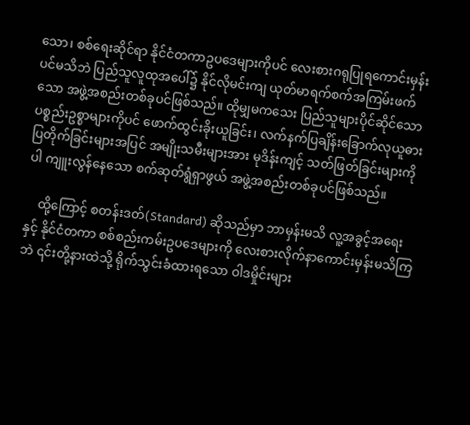သော၊ စစ်ရေးဆိုင်ရာ နိုင်ငံတကာဥပဒေများကိုပင် လေးစားဂရုပြုရကောင်းမှန်းပင်မသိဘဲ ပြည်သူလူထုအပေါ်၌ နိုင်လိုမင်းကျ ယုတ်မာရက်စက်အကြမ်းဖက်သော အဖွဲ့အစည်းတစ်ခုပင်ဖြစ်သည်။ ထိုမျှမကသေး ပြည်သူများပိုင်ဆိုင်သော ပစ္စည်းဥစ္စာများကိုပင် ဖောက်ထွင်းခိုးယူခြင်း၊ လက်နက်ပြချိန်းခြောက်လုယူဓားပြတိုက်ခြင်းများအပြင် အမျိုးသမီးများအား မုဒိန်းကျင့် သတ်ဖြတ်ခြင်းများကိုပါ ကျူးလွန်နေသော စက်ဆုတ်ရွံရှာဖွယ် အဖွဲ့အစည်းတစ်ခုပင်ဖြစ်သည်။

    ထို့ကြောင့် စတန်းဒတ်(Standard) ဆိုသည်မှာ ဘာမှန်းမသိ လူ့အခွင့်အရေးနှင့် နိုင်ငံတကာ စစ်စည်းကမ်းဥပဒေများကို လေးစားလိုက်နာကောင်းမှန်းမသိကြဘဲ ၎င်းတို့နားထဲသို့ ရိုက်သွင်းခံထားရသော ဝါဒမှိုင်းများ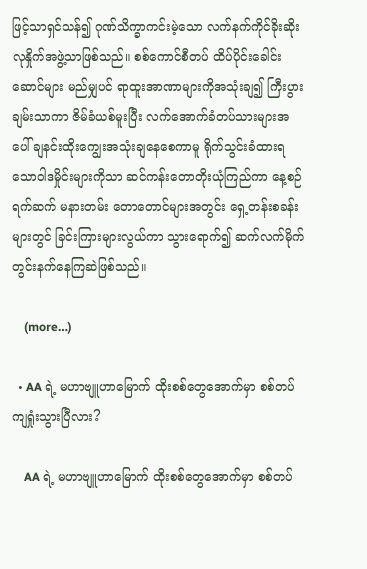ဖြင့်သာရှင်သန်၍ ဂုဏ်သိက္ခာကင်းမဲ့သော လက်နက်ကိုင်ခိုးဆိုးလုနှိုက်အဖွဲ့သာဖြစ်သည်။ စစ်ကောင်စီတပ် ထိပ်ပိုင်းခေါင်းဆောင်များ မည်မျှပင် ရာထူးအာဏာများကိုအသုံးချ၍ ကြီးပွားချမ်းသာကာ ဇိမ်ခံယစ်မူးပြီး လက်အောက်ခံတပ်သားများအပေါ် ချနင်းထိုးကျွေးအသုံးချနေစေကာမူ ရိုက်သွင်းခံထားရသောဝါဒမှိုင်းများကိုသာ ဆင်ကန်းတောတိုးယုံကြည်ကာ နေ့စဉ်ရက်ဆက် မနားတမ်း တောတောင်များအတွင်း ရှေ့တန်းစခန်းများတွင် ခြင်းကြားများလွယ်ကာ သွားရောက်၍ ဆက်လက်မိုက်တွင်းနက်နေကြဆဲဖြစ်သည်။

    (more…)

  • AA ရဲ့ မဟာဗျူဟာမြောက် ထိုးစစ်တွေအောက်မှာ စစ်တပ် ကျရှုံးသွားပြီလား?

    AA ရဲ့ မဟာဗျူဟာမြောက် ထိုးစစ်တွေအောက်မှာ စစ်တပ်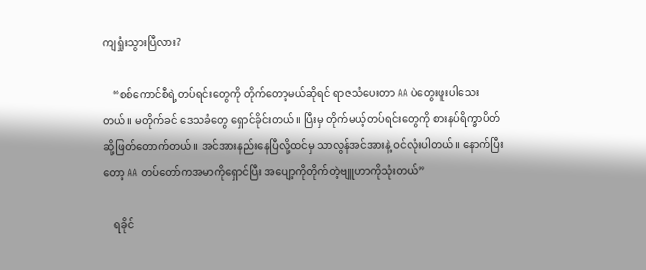ကျရှုံးသွားပြီလား?

    “စစ်ကောင်စီရဲ့တပ်ရင်းတွေကို တိုက်တော့မယ်ဆိုရင် ရာဇသံပေးတာ AA ပဲတွေးဖူးပါသေးတယ်။ မတိုက်ခင် ဒေသခံတွေ ရှောင်ခိုင်းတယ်။ ပြီးမှ တိုက်မယ့်တပ်ရင်းတွေကို စားနပ်ရိက္ခာပိတ်ဆို့ဖြတ်တောက်တယ်။ အင်အားနည်းနေပြီလို့ထင်မှ သာလွန်အင်အားနဲ့ ဝင်လုံးပါတယ်။ နောက်ပြီးတော့ AA တပ်တော်ကအမာကိုရှောင်ပြီး အပျော့ကိုတိုက်တဲ့ဗျူဟာကိုသုံးတယ်”

    ရခိုင်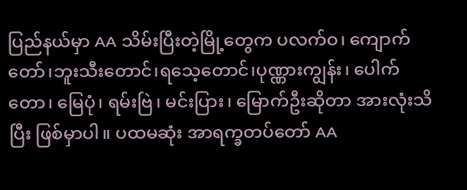ပြည်နယ်မှာ AA သိမ်းပြီးတဲ့မြို့တွေက ပလက်ဝ၊ ကျောက်တော်၊ဘူးသီးတောင်၊ရသေ့တောင်၊ပုဏ္ဏားကျွန်း၊ ပေါက်တော၊ မြေပုံ၊ ရမ်းဗြဲ၊ မင်းပြား၊ မြောက်ဦးဆိုတာ အားလုံးသိပြီး ဖြစ်မှာပါ။ ပထမဆုံး အာရက္ခတပ်တော် AA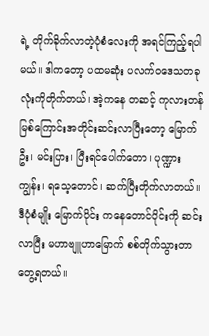ရဲ့ တိုက်ခိုက်လာတဲ့ပုံစံလေးကို အရင်ကြည့်ရပါမယ်။ ဒါကတော့ ပထမဆုံး ပလက်ဝဒေသတခုလုံးကိုတိုက်တယ်၊ အဲ့ကနေ တဆင့် ကုလားတန်မြစ်ကြောင်းအတိုင်းဆင်းလာပြီးတော့ မြောက်ဦး၊ မင်းပြား၊ ပြီးရင်ပေါက်တော၊ ပုဏ္ဍားကျွန်း၊ ရသေ့တောင်၊ ဆက်ပြီးတိုက်လာတယ်။ ဒီပုံစံမျိုး မြောက်ပိုင်း ကနေတောင်ပိုင်းကို ဆင်းလာပြီး မဟာဗျူဟာမြောက် စစ်တိုက်သွားတာတွေ့ရတယ်။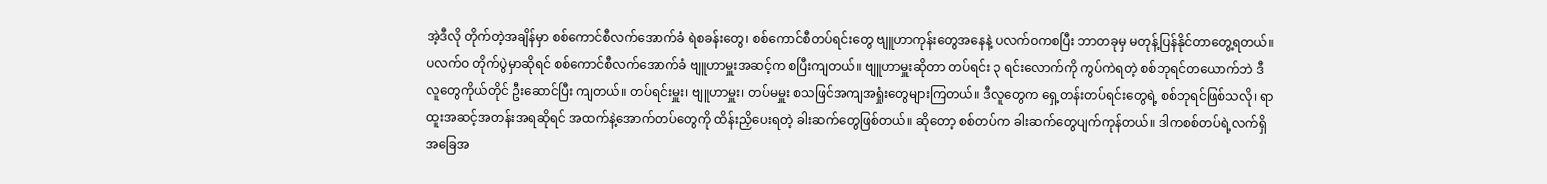အဲ့ဒီလို တိုက်တဲ့အချိန်မှာ စစ်ကောင်စီလက်အောက်ခံ ရဲစခန်းတွေ၊ စစ်ကောင်စီတပ်ရင်းတွေ ဗျူဟာကုန်းတွေအနေနဲ့ ပလက်ဝကစပြီး ဘာတခုမှ မတုန့်ပြန်နိုင်တာတွေ့ရတယ်။ ပလက်ဝ တိုက်ပွဲမှာဆိုရင် စစ်ကောင်စီလက်အောက်ခံ ဗျူဟာမှူးအဆင့်က စပြီးကျတယ်။ ဗျူဟာမှူးဆိုတာ တပ်ရင်း ၃ ရင်းလောက်ကို ကွပ်ကဲရတဲ့ စစ်ဘုရင်တယောက်ဘဲ ဒီလူတွေကိုယ်တိုင် ဦးဆောင်ပြီး ကျတယ်။ တပ်ရင်းမှူး၊ ဗျူဟာမှူး၊ တပ်မမှူး စသဖြင်အကျအရှုံးတွေများကြတယ်။ ဒီလူတွေက ရှေ့တန်းတပ်ရင်းတွေရဲ့ စစ်ဘုရင်ဖြစ်သလို၊ ရာထူးအဆင့်အတန်းအရဆိုရင် အထက်နဲ့အောက်တပ်တွေကို ထိန်းညှိပေးရတဲ့ ခါးဆက်တွေဖြစ်တယ်။ ဆိုတော့ စစ်တပ်က ခါးဆက်တွေပျက်ကုန်တယ်။ ဒါကစစ်တပ်ရဲ့လက်ရှိအခြေအ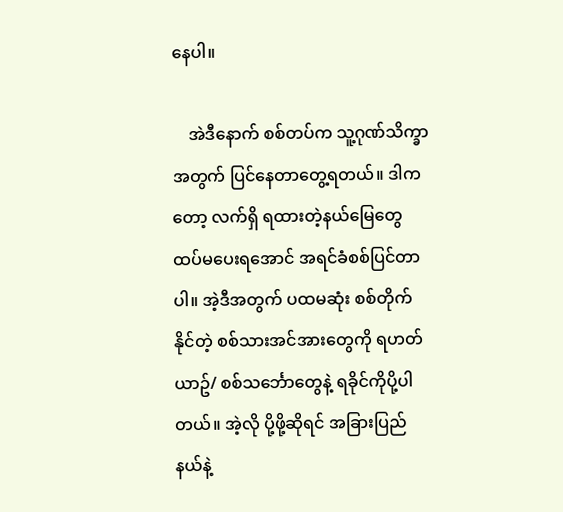နေပါ။

    အဲဒီနောက် စစ်တပ်က သူ့ဂုဏ်သိက္ခာအတွက် ပြင်နေတာတွေ့ရတယ်။ ဒါကတော့ လက်ရှိ ရထားတဲ့နယ်မြေတွေ ထပ်မပေးရအောင် အရင်ခံစစ်ပြင်တာပါ။ အဲ့ဒီအတွက် ပထမဆုံး စစ်တိုက်နိုင်တဲ့ စစ်သားအင်အားတွေကို ရဟတ်ယာဥ်/ စစ်သင်္ဘောတွေနဲ့ ရခိုင်ကိုပို့ပါတယ်။ အဲ့လို ပို့ဖို့ဆိုရင် အခြားပြည်နယ်နဲ့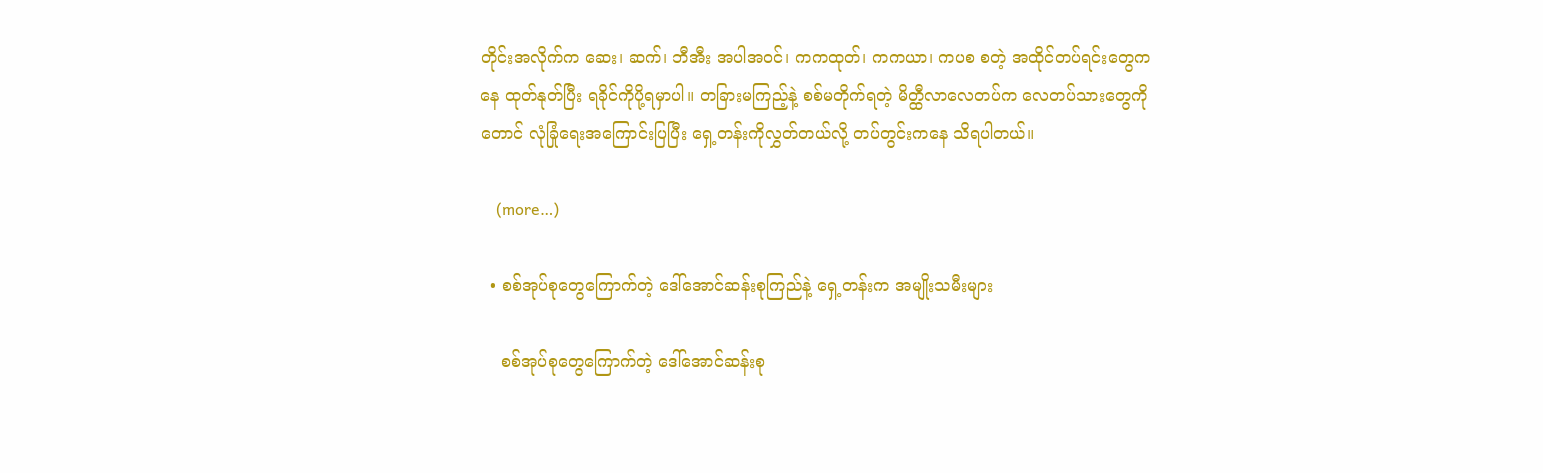တိုင်းအလိုက်က ဆေး၊ ဆက်၊ ဘီအီး အပါအဝင်၊ ကကထုတ်၊ ကကယာ၊ ကပစ စတဲ့ အထိုင်တပ်ရင်းတွေကနေ ထုတ်နုတ်ပြီး ရခိုင်ကိုပို့ရမှာပါ။ တခြားမကြည့်နဲ့ စစ်မတိုက်ရတဲ့ မိတ္ထီလာလေတပ်က လေတပ်သားတွေကိုတောင် လုံခြုံရေးအကြောင်းပြပြီး ရှေ့တန်းကိုလွှတ်တယ်လို့ တပ်တွင်းကနေ သိရပါတယ်။

    (more…)

  • စစ်အုပ်စုတွေကြောက်တဲ့ ဒေါ်အောင်ဆန်းစုကြည်နဲ့ ရှေ့တန်းက အမျိုးသမီးများ

    စစ်အုပ်စုတွေကြောက်တဲ့ ဒေါ်အောင်ဆန်းစု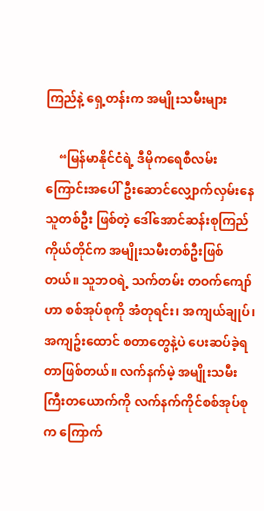ကြည်နဲ့ ရှေ့တန်းက အမျိုးသမီးများ

    “မြန်မာနိုင်ငံရဲ့ ဒီမိုကရေစီလမ်းကြောင်းအပေါ်ဦးဆောင်လျှောက်လှမ်းနေသူတစ်ဦး ဖြစ်တဲ့ ဒေါ်အောင်ဆန်းစုကြည် ကိုယ်တိုင်က အမျိုးသမီးတစ်ဦးဖြစ်တယ်။ သူဘဝရဲ့ သက်တမ်း တဝက်ကျော်ဟာ စစ်အုပ်စုကို အံတုရင်း၊ အကျယ်ချုပ်၊ အကျဥ်းထောင် စတာတွေနဲ့ပဲ ပေးဆပ်ခဲ့ရတာဖြစ်တယ်။ လက်နက်မဲ့ အမျိုးသမီးကြီးတယောက်ကို လက်နက်ကိုင်စစ်အုပ်စုက ကြောက်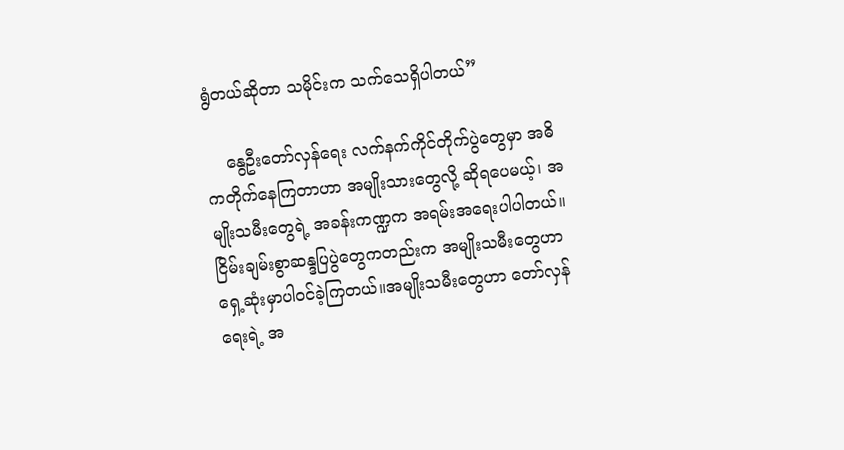ရွံတယ်ဆိုတာ သမိုင်းက သက်သေရှိပါတယ်”

    နွေဦးတော်လှန်ရေး လက်နက်ကိုင်တိုက်ပွဲတွေမှာ အဓိကတိုက်နေကြတာဟာ အမျိုးသားတွေလို့ ဆိုရပေမယ့်၊ အမျိုးသမီးတွေရဲ့ အခန်းကဏ္ဍက အရမ်းအရေးပါပါတယ်။ ငြိမ်းချမ်းစွာဆန္ဒပြပွဲတွေကတည်းက အမျိုးသမီးတွေဟာ ရှေ့ဆုံးမှာပါဝင်ခဲ့ကြတယ်။အမျိုးသမီးတွေဟာ တော်လှန်ရေးရဲ့ အ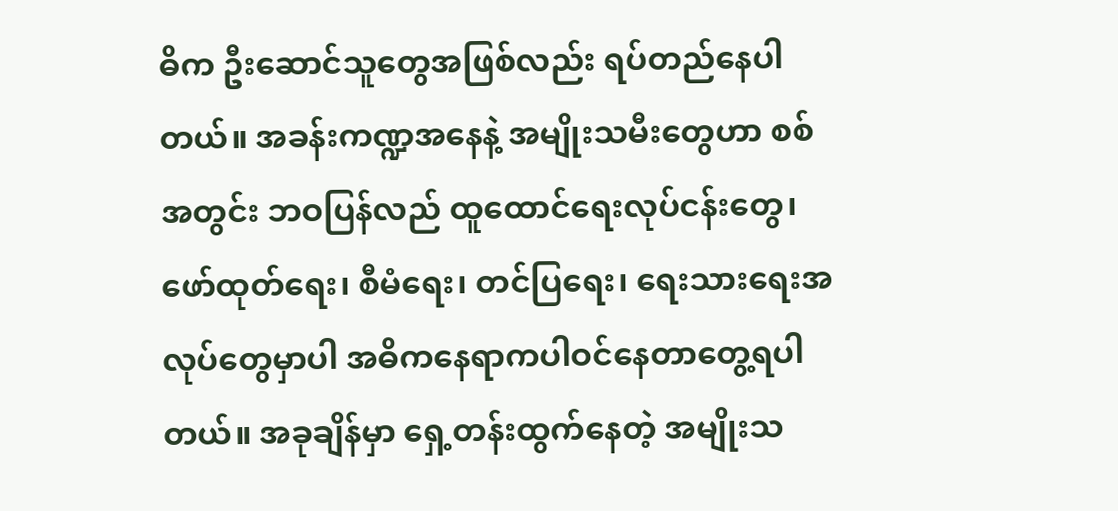ဓိက ဦးဆောင်သူတွေအဖြစ်လည်း ရပ်တည်နေပါတယ်။ အခန်းကဏ္ဍအနေနဲ့ အမျိုးသမီးတွေဟာ စစ်အတွင်း ဘဝပြန်လည် ထူထောင်ရေးလုပ်ငန်းတွေ၊  ဖော်ထုတ်ရေး၊ စီမံရေး၊ တင်ပြရေး၊ ရေးသားရေးအလုပ်တွေမှာပါ အဓိကနေရာကပါဝင်နေတာတွေ့ရပါတယ်။ အခုချိန်မှာ ရှေ့တန်းထွက်နေတဲ့ အမျိုးသ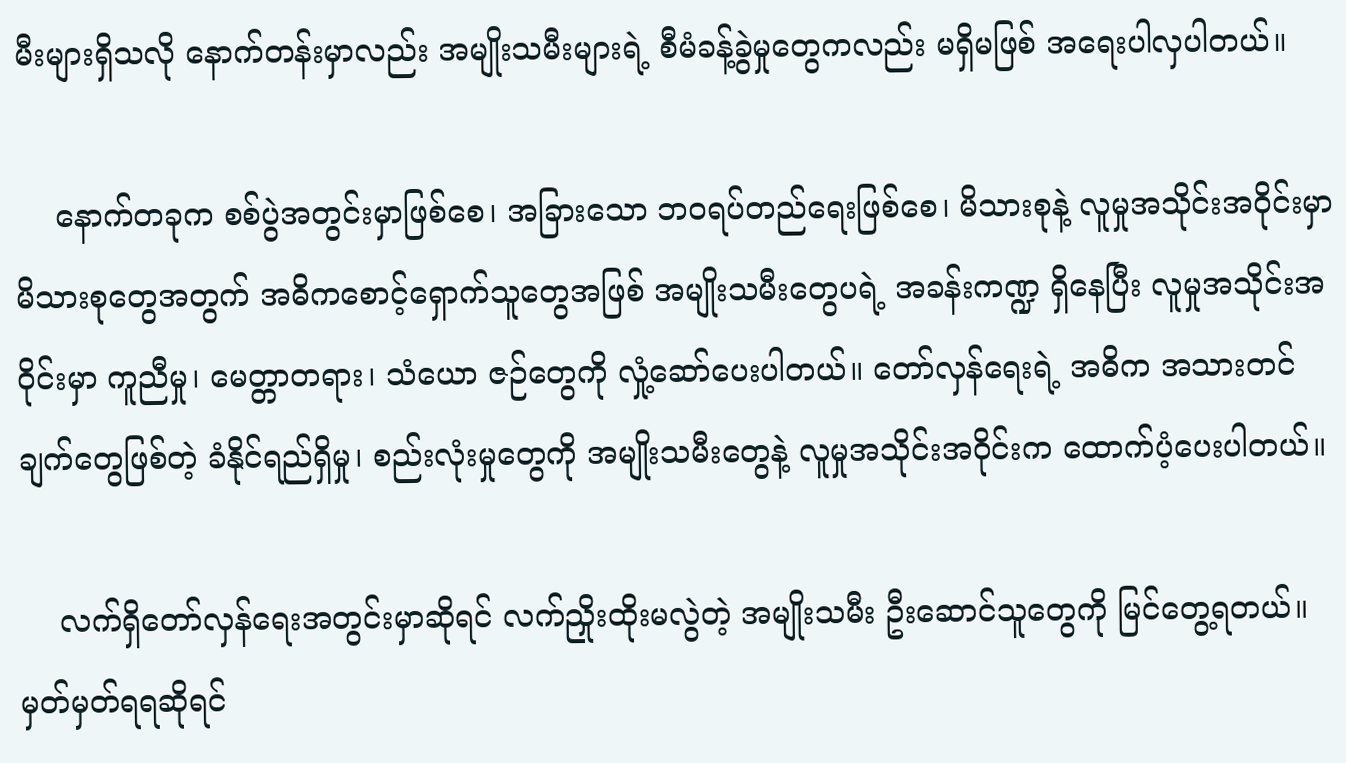မီးများရှိသလို နောက်တန်းမှာလည်း အမျိုးသမီးများရဲ့ စီမံခန့်ခွဲမှုတွေကလည်း မရှိမဖြစ် အရေးပါလှပါတယ်။

    နောက်တခုက စစ်ပွဲအတွင်းမှာဖြစ်စေ၊ အခြားသော ဘဝရပ်တည်ရေးဖြစ်စေ၊ မိသားစုနဲ့ လူမှုအသိုင်းအဝိုင်းမှာ မိသားစုတွေအတွက် အဓိကစောင့်ရှောက်သူတွေအဖြစ် အမျိုးသမီးတွေပရဲ့ အခန်းကဏ္ဍ ရှိနေပြီး လူမှုအသိုင်းအဝိုင်းမှာ ကူညီမှု၊ မေတ္တာတရား၊ သံယော ဇဉ်တွေကို လှုံ့ဆော်ပေးပါတယ်။ တော်လှန်ရေးရဲ့ အဓိက အသားတင်ချက်တွေဖြစ်တဲ့ ခံနိုင်ရည်ရှိမှု၊ စည်းလုံးမှုတွေကို အမျိုးသမီးတွေနဲ့ လူမှုအသိုင်းအဝိုင်းက ထောက်ပံ့ပေးပါတယ်။

    လက်ရှိတော်လှန်ရေးအတွင်းမှာဆိုရင် လက်ညှိုးထိုးမလွဲတဲ့ အမျိုးသမီး ဦးဆောင်သူတွေကို မြင်တွေ့ရတယ်။ မှတ်မှတ်ရရဆိုရင်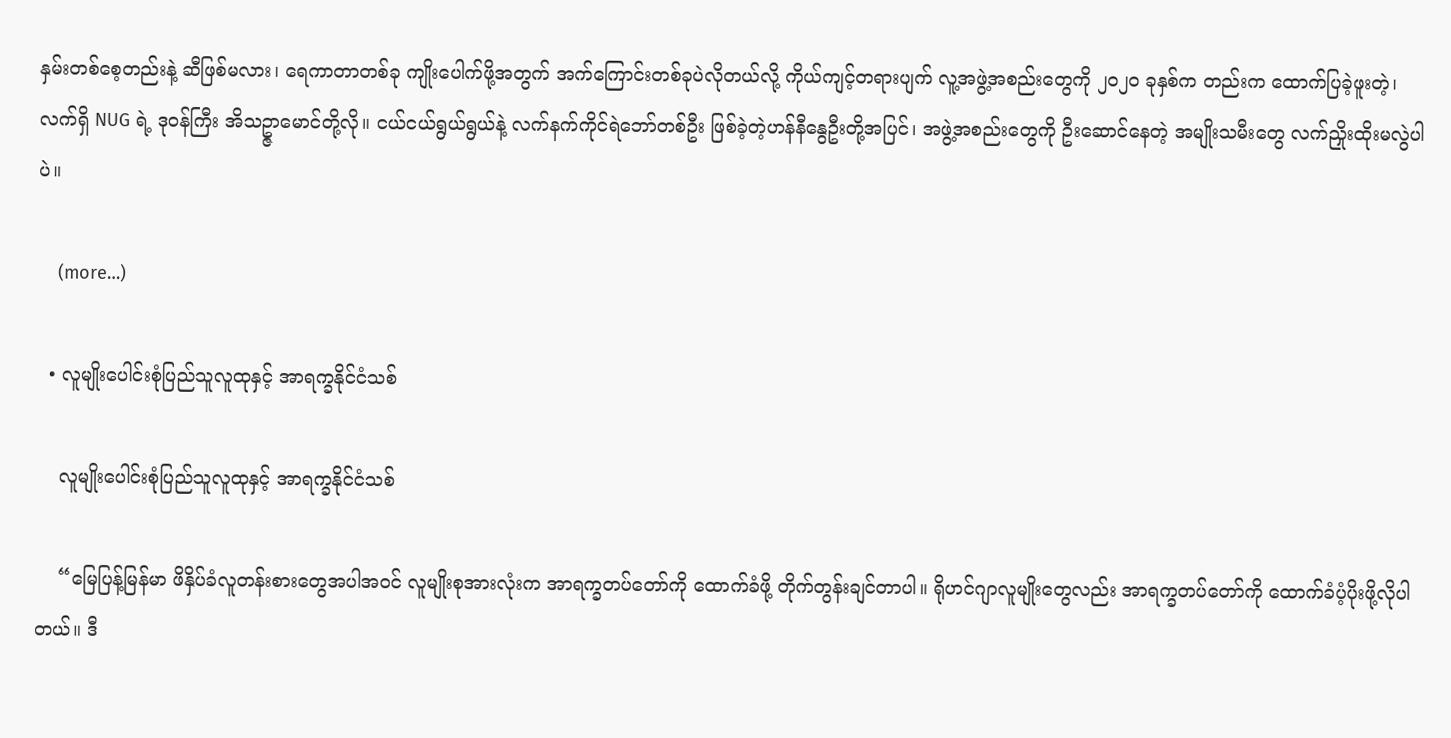နှမ်းတစ်စေ့တည်းနဲ့ ဆီဖြစ်မလား၊ ရေကာတာတစ်ခု ကျိုးပေါက်ဖို့အတွက် အက်ကြောင်းတစ်ခုပဲလိုတယ်လို့ ကိုယ်ကျင့်တရားပျက် လူ့အဖွဲ့အစည်းတွေကို ၂၀၂၀ ခုနှစ်က တည်းက ထောက်ပြခဲ့ဖူးတဲ့၊ လက်ရှိ NUG ရဲ့ ဒုဝန်ကြီး အိသဥ္ဇာမောင်တို့လို။ ငယ်ငယ်ရွယ်ရွယ်နဲ့ လက်နက်ကိုင်ရဲဘော်တစ်ဦး ဖြစ်ခဲ့တဲ့ဟန်နီနွေဦးတို့အပြင်၊ အဖွဲ့အစည်းတွေကို ဦးဆောင်နေတဲ့ အမျိုးသမီးတွေ လက်ညှိုးထိုးမလွဲပါပဲ။

    (more…)

  • လူမျိုးပေါင်းစုံပြည်သူလူထုနှင့် အာရက္ခနိုင်ငံသစ်

    လူမျိုးပေါင်းစုံပြည်သူလူထုနှင့် အာရက္ခနိုင်ငံသစ်

    “မြေပြန့်မြန်မာ ဖိနှိပ်ခံလူတန်းစားတွေအပါအဝင် လူမျိုးစုအားလုံးက အာရက္ခတပ်တော်ကို ထောက်ခံဖို့ တိုက်တွန်းချင်တာပါ။ ရိုဟင်ဂျာလူမျိုးတွေလည်း အာရက္ခတပ်တော်ကို ထောက်ခံပံ့ပိုးဖို့လိုပါတယ်။ ဒီ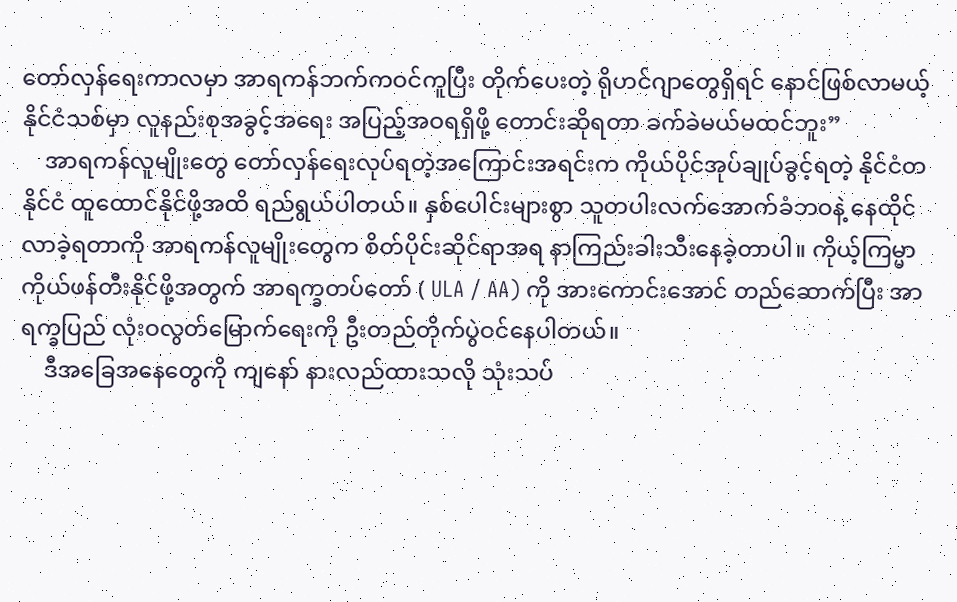တော်လှန်ရေးကာလမှာ အာရကန်ဘက်ကဝင်ကူပြီး တိုက်ပေးတဲ့ ရိုဟင်ဂျာတွေရှိရင် နောင်ဖြစ်လာမယ့် နိုင်ငံသစ်မှာ လူနည်းစုအခွင့်အရေး အပြည့်အဝရရှိဖို့ တောင်းဆိုရတာ ခက်ခဲမယ်မထင်ဘူး”
    အာရကန်လူမျိုးတွေ တော်လှန်ရေးလုပ်ရတဲ့အကြောင်းအရင်းက ကိုယ်ပိုင်အုပ်ချုပ်ခွင့်ရတဲ့ နိုင်ငံတနိုင်ငံ ထူထောင်နိုင်ဖို့အထိ ရည်ရွယ်ပါတယ်။ နှစ်ပေါင်းများစွာ သူတပါးလက်အောက်ခံဘဝနဲ့ နေထိုင်လာခဲ့ရတာကို အာရကန်လူမျိုးတွေက စိတ်ပိုင်းဆိုင်ရာအရ နာကြည်းခါးသီးနေခဲ့တာပါ။ ကိုယ့်ကြမ္မာကိုယ်ဖန်တီးနိုင်ဖို့အတွက် အာရက္ခတပ်တော် ( ULA / AA) ကို အားကောင်းအောင် တည်ဆောက်ပြီး အာရက္ခပြည် လုံးဝလွတ်မြောက်ရေးကို ဦးတည်တိုက်ပွဲဝင်နေပါတယ်။
    ဒီအခြေအနေတွေကို ကျနော် နားလည်ထားသလို သုံးသပ်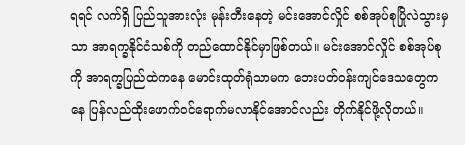ရရင် လက်ရှိ ပြည်သူအားလုံး မုန်းတီးနေတဲ့ မင်းအောင်လှိုင် စစ်အုပ်စုပြိုလဲသွားမှသာ အာရက္ခနိုင်ငံသစ်ကို တည်ထောင်နိုင်မှာဖြစ်တယ်။ မင်းအောင်လှိုင် စစ်အုပ်စုကို အာရက္ခပြည်ထဲကနေ မောင်းထုတ်ရုံသာမက ဘေးပတ်ဝန်းကျင်ဒေသတွေကနေ ပြန်လည်ထိုးဖောက်ဝင်ရောက်မလာနိုင်အောင်လည်း တိုက်နိုင်ဖို့လိုတယ်။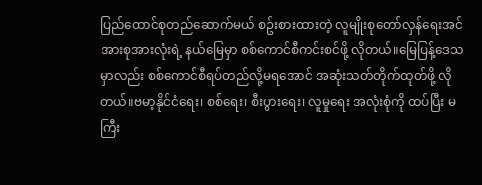ပြည်ထောင်စုတည်ဆောက်မယ် စဥ်းစားထားတဲ့ လူမျိုးစုတော်လှန်ရေးအင်အားစုအားလုံးရဲ့ နယ်မြေမှာ စစ်ကောင်စီကင်းစင်ဖို့ လိုတယ်။မြေပြန့်ဒေသမှာလည်း စစ်ကောင်စီရပ်တည်လို့မရအောင် အဆုံးသတ်တိုက်ထုတ်ဖို့ လိုတယ်။ဗမာ့နိုင်ငံရေး၊ စစ်ရေး၊ စီးပွားရေး၊ လူမှုရေး အလုံးစုံကို ထပ်ပြီး မကြီး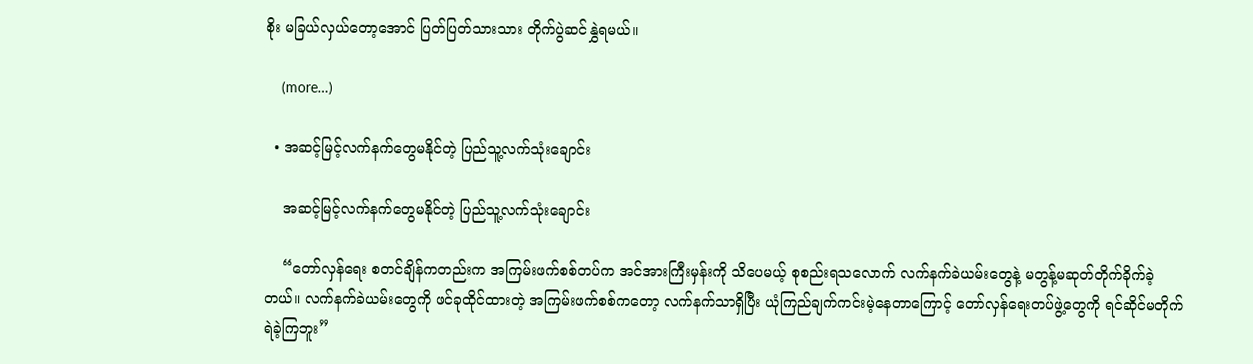စိုး မခြယ်လှယ်တော့အောင် ပြတ်ပြတ်သားသား တိုက်ပွဲဆင်နွှဲရမယ်။

    (more…)

  • အဆင့်မြင့်လက်နက်တွေမနိုင်တဲ့ ပြည်သူ့လက်သုံးချောင်း

    အဆင့်မြင့်လက်နက်တွေမနိုင်တဲ့ ပြည်သူ့လက်သုံးချောင်း

    “တော်လှန်ရေး စတင်ချိန်ကတည်းက အကြမ်းဖက်စစ်တပ်က အင်အားကြီးမှန်းကို သိပေမယ့် စုစည်းရသလောက် လက်နက်ခဲယမ်းတွေနဲ့ မတွန့်မဆုတ်တိုက်ခိုက်ခဲ့တယ်။ လက်နက်ခဲယမ်းတွေကို ဖင်ခုထိုင်ထားတဲ့ အကြမ်းဖက်စစ်ကတော့ လက်နက်သာရှိပြီး ယုံကြည်ချက်ကင်းမဲ့နေတာကြောင့် တော်လှန်ရေးတပ်ဖွဲ့တွေကို ရင်ဆိုင်မတိုက်ရဲခဲ့ကြဘူး”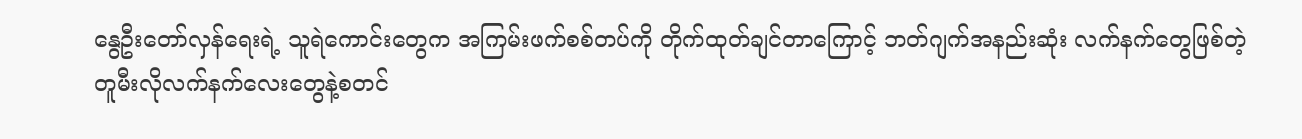နွေဦးတော်လှန်ရေးရဲ့ သူရဲကောင်းတွေက အကြမ်းဖက်စစ်တပ်ကို တိုက်ထုတ်ချင်တာကြောင့် ဘတ်ဂျက်အနည်းဆုံး လက်နက်တွေဖြစ်တဲ့ တူမီးလိုလက်နက်လေးတွေနဲ့စတင်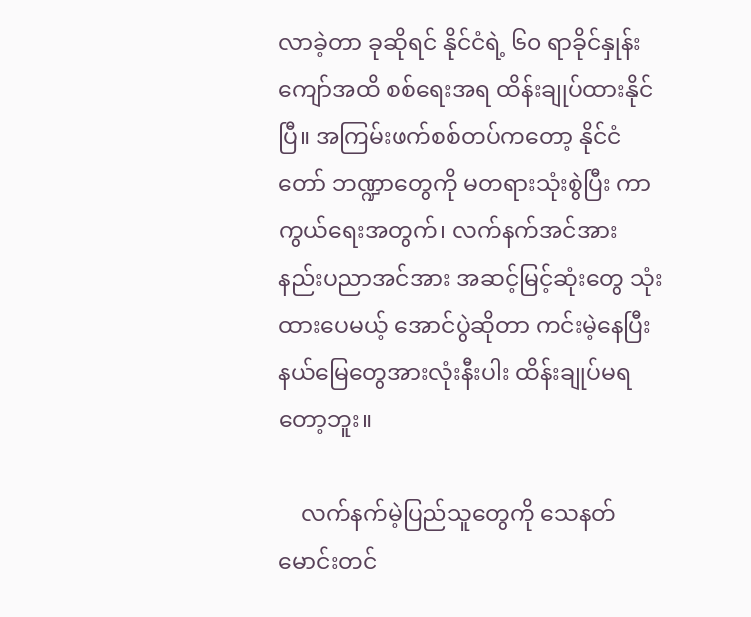လာခဲ့တာ ခုဆိုရင် နိုင်ငံရဲ့ ၆၀ ရာခိုင်နှုန်း ကျော်အထိ စစ်ရေးအရ ထိန်းချုပ်ထားနိုင်ပြီ။ အကြမ်းဖက်စစ်တပ်ကတော့ နိုင်ငံတော် ဘဏ္ဍာတွေကို မတရားသုံးစွဲပြီး ကာကွယ်ရေးအတွက်၊ လက်နက်အင်အား နည်းပညာအင်အား အဆင့်မြင့်ဆုံးတွေ သုံးထားပေမယ့် အောင်ပွဲဆိုတာ ကင်းမဲ့နေပြီး နယ်မြေတွေအားလုံးနီးပါး ထိန်းချုပ်မရတော့ဘူး။

    လက်နက်မဲ့ပြည်သူတွေကို သေနတ်မောင်းတင်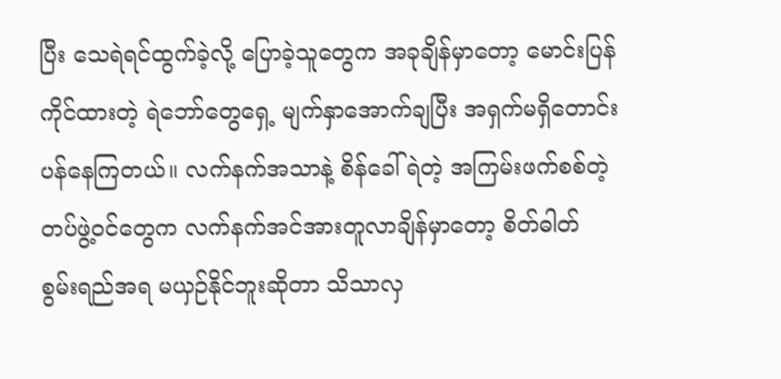ပြီး သေရဲရင်ထွက်ခဲ့လို့ ပြောခဲ့သူတွေက အခုချိန်မှာတော့ မောင်းပြန်ကိုင်ထားတဲ့ ရဲဘော်တွေရှေ့ မျက်နှာအောက်ချပြီး အရှက်မရှိတောင်းပန်နေကြတယ်။ လက်နက်အသာနဲ့ စိန်ခေါ်ရဲတဲ့ အကြမ်းဖက်စစ်တဲ့ တပ်ဖွဲ့ဝင်တွေက လက်နက်အင်အားတူလာချိန်မှာတော့ စိတ်ဓါတ် စွမ်းရည်အရ မယှဉ်နိုင်ဘူးဆိုတာ သိသာလှ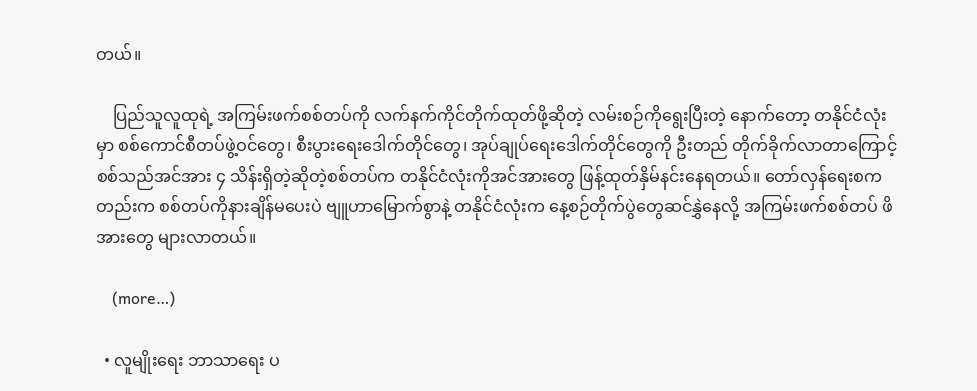တယ်။

    ပြည်သူလူထုရဲ့ အကြမ်းဖက်စစ်တပ်ကို လက်နက်ကိုင်တိုက်ထုတ်ဖို့ဆိုတဲ့ လမ်းစဉ်ကိုရွေးပြီးတဲ့ နောက်တော့ တနိုင်ငံလုံးမှာ စစ်ကောင်စီတပ်ဖွဲ့ဝင်တွေ၊ စီးပွားရေးဒေါက်တိုင်တွေ၊ အုပ်ချုပ်ရေးဒေါက်တိုင်တွေကို ဦးတည် တိုက်ခိုက်လာတာကြောင့် စစ်သည်အင်အား ၄ သိန်းရှိတဲ့ဆိုတဲ့စစ်တပ်က တနိုင်ငံလုံးကိုအင်အားတွေ ဖြန့်ထုတ်နှိမ်နင်းနေရတယ်။ တော်လှန်ရေးစကတည်းက စစ်တပ်ကိုနားချိန်မပေးပဲ ဗျူဟာမြောက်စွာနဲ့ တနိုင်ငံလုံးက နေ့စဉ်တိုက်ပွဲတွေဆင်နွှဲနေလို့ အကြမ်းဖက်စစ်တပ် ဖိအားတွေ များလာတယ်။

    (more…)

  • လူမျိုးရေး ဘာသာရေး ပ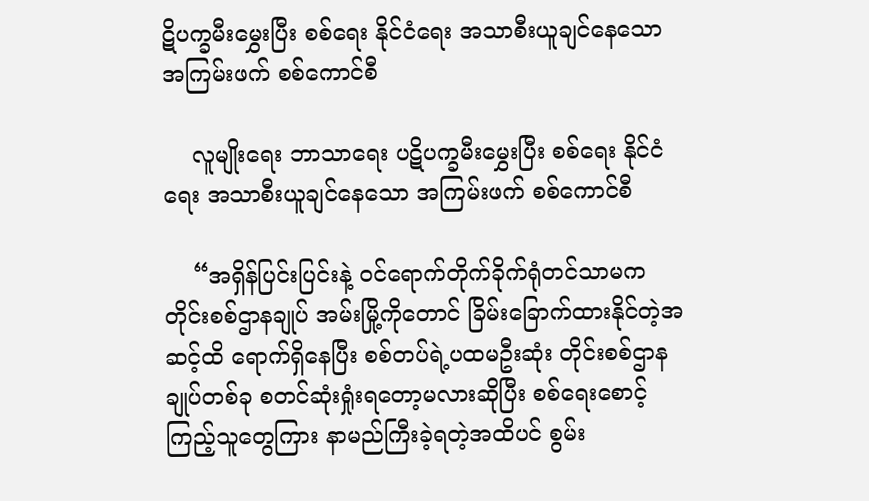ဋိပက္ခမီးမွှေးပြီး စစ်ရေး နိုင်ငံရေး အသာစီးယူချင်နေသော အကြမ်းဖက် စစ်ကောင်စီ

    လူမျိုးရေး ဘာသာရေး ပဋိပက္ခမီးမွှေးပြီး စစ်ရေး နိုင်ငံရေး အသာစီးယူချင်နေသော အကြမ်းဖက် စစ်ကောင်စီ

    “အရှိန်ပြင်းပြင်းနဲ့ ဝင်ရောက်တိုက်ခိုက်ရုံတင်သာမက တိုင်းစစ်ဌာနချုပ် အမ်းမြို့ကိုတောင် ခြိမ်းခြောက်ထားနိုင်တဲ့အဆင့်ထိ ရောက်ရှိနေပြီး စစ်တပ်ရဲ့ပထမဦးဆုံး တိုင်းစစ်ဌာနချုပ်တစ်ခု စတင်ဆုံးရှုံးရတော့မလားဆိုပြီး စစ်ရေးစောင့်ကြည့်သူတွေကြား နာမည်ကြီးခဲ့ရတဲ့အထိပင် စွမ်း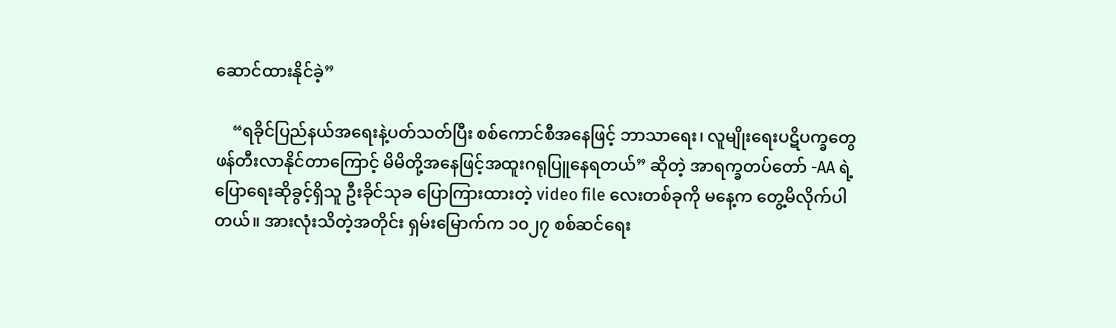ဆောင်ထားနိုင်ခဲ့”

    “ရခိုင်ပြည်နယ်အရေးနဲ့ပတ်သတ်ပြီး စစ်ကောင်စီအနေဖြင့် ဘာသာရေး၊ လူမျိုးရေးပဋိပက္ခတွေ ဖန်တီးလာနိုင်တာကြောင့် မိမိတို့အနေဖြင့်အထူးဂရုပြူနေရတယ်” ဆိုတဲ့ အာရက္ခတပ်တော် -AA ရဲ့ ပြောရေးဆိုခွင့်ရှိသူ ဦးခိုင်သုခ ပြောကြားထားတဲ့ video file လေးတစ်ခုကို မနေ့က တွေ့မိလိုက်ပါတယ်။ အားလုံးသိတဲ့အတိုင်း ရှမ်းမြောက်က ၁၀၂၇ စစ်ဆင်ရေး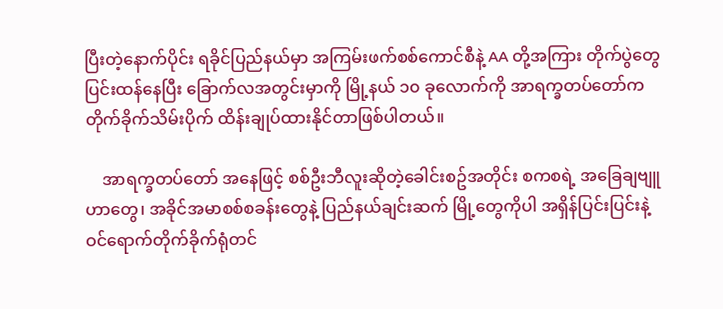ပြီးတဲ့နောက်ပိုင်း ရခိုင်ပြည်နယ်မှာ အကြမ်းဖက်စစ်ကောင်စီနဲ့ AA တို့အကြား တိုက်ပွဲတွေပြင်းထန်နေပြီး ခြောက်လအတွင်းမှာကို မြို့နယ် ၁၀ ခုလောက်ကို အာရက္ခတပ်တော်က တိုက်ခိုက်သိမ်းပိုက် ထိန်းချုပ်ထားနိုင်တာဖြစ်ပါတယ်။

    အာရက္ခတပ်တော် အနေဖြင့် စစ်ဦးဘီလူးဆိုတဲ့ခေါင်းစဥ်အတိုင်း စကစရဲ့ အခြေချဗျူဟာတွေ၊ အခိုင်အမာစစ်စခန်းတွေနဲ့ ပြည်နယ်ချင်းဆက် မြို့တွေကိုပါ အရှိန်ပြင်းပြင်းနဲ့ ဝင်ရောက်တိုက်ခိုက်ရုံတင်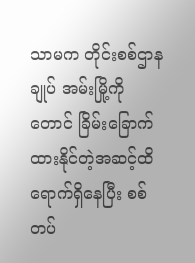သာမက တိုင်းစစ်ဌာနချုပ် အမ်းမြို့ကိုတောင် ခြိမ်းခြောက်ထားနိုင်တဲ့အဆင့်ထိ ရောက်ရှိနေပြီး စစ်တပ်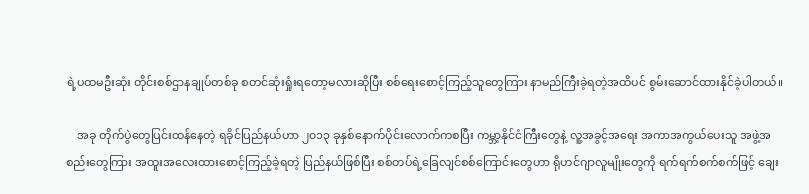ရဲ့ပထမဦးဆုံး တိုင်းစစ်ဌာနချုပ်တစ်ခု စတင်ဆုံးရှုံးရတော့မလားဆိုပြီး စစ်ရေးစောင့်ကြည့်သူတွေကြား နာမည်ကြီးခဲ့ရတဲ့အထိပင် စွမ်းဆောင်ထားနိုင်ခဲ့ပါတယ်။

    အခု တိုက်ပွဲတွေပြင်းထန်နေတဲ့ ရခိုင်ပြည်နယ်ဟာ ၂၀၁၃ ခုနှစ်နောက်ပိုင်းလောက်ကစပြီး ကမ္ဘာ့နိုင်ငံကြီးတွေနဲ့ လူ့အခွင့်အရေး အကာအကွယ်ပေးသူ အဖွဲ့အစည်းတွေကြား အထူးအလေးထားစောင့်ကြည့်ခဲ့ရတဲ့ ပြည်နယ်ဖြစ်ပြီး စစ်တပ်ရဲ့ခြေလျင်စစ်ကြောင်းတွေဟာ ရိုဟင်ဂျာလူမျိုးတွေကို ရက်ရက်စက်စက်ဖြင့် ချေး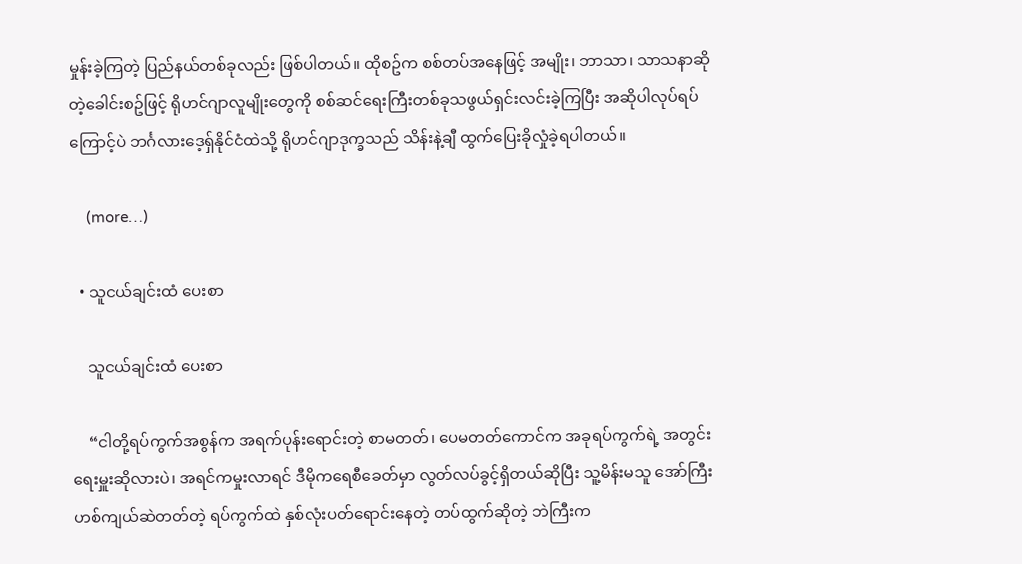မှုန်းခဲ့ကြတဲ့ ပြည်နယ်တစ်ခုလည်း ဖြစ်ပါတယ်။ ထိုစဥ်က စစ်တပ်အနေဖြင့် အမျိုး၊ ဘာသာ၊ သာသနာဆိုတဲ့ခေါင်းစဥ်ဖြင့် ရိုဟင်ဂျာလူမျိုးတွေကို စစ်ဆင်ရေးကြီးတစ်ခုသဖွယ်ရှင်းလင်းခဲ့ကြပြီး အဆိုပါလုပ်ရပ်ကြောင့်ပဲ ဘင်္ဂလားဒေ့ရှ်နိုင်ငံထဲသို့ ရိုဟင်ဂျာဒုက္ခသည် သိန်းနဲ့ချီ ထွက်ပြေးခိုလှုံခဲ့ရပါတယ်။

    (more…)

  • သူငယ်ချင်းထံ ပေးစာ

    သူငယ်ချင်းထံ ပေးစာ

    “ငါတို့ရပ်ကွက်အစွန်က အရက်ပုန်းရောင်းတဲ့ စာမတတ်၊ ပေမတတ်ကောင်က အခုရပ်ကွက်ရဲ့ အတွင်းရေးမှူးဆိုလားပဲ၊ အရင်ကမှုးလာရင် ဒီမိုကရေစီခေတ်မှာ လွတ်လပ်ခွင့်ရှိတယ်ဆိုပြီး သူ့မိန်းမသူ အော်ကြီး ဟစ်ကျယ်ဆဲတတ်တဲ့ ရပ်ကွက်ထဲ နှစ်လုံးပတ်ရောင်းနေတဲ့ တပ်ထွက်ဆိုတဲ့ ဘဲကြီးက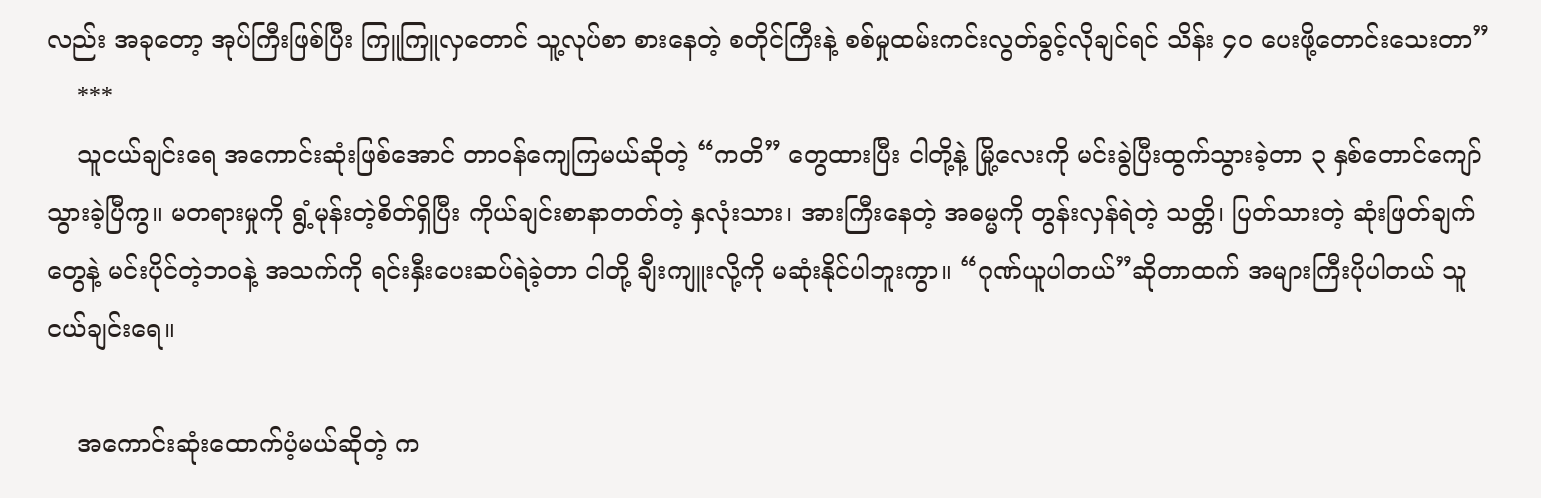လည်း အခုတော့ အုပ်ကြီးဖြစ်ပြီး ကြူကြူလှတောင် သူ့လုပ်စာ စားနေတဲ့ စတိုင်ကြီးနဲ့ စစ်မှုထမ်းကင်းလွတ်ခွင့်လိုချင်ရင် သိန်း ၄၀ ပေးဖို့တောင်းသေးတာ”
    ***
    သူငယ်ချင်းရေ အကောင်းဆုံးဖြစ်အောင် တာဝန်ကျေကြမယ်ဆိုတဲ့ “ကတိ” တွေထားပြီး ငါတို့နဲ့ မြို့လေးကို မင်းခွဲပြီးထွက်သွားခဲ့တာ ၃ နှစ်တောင်ကျော်သွားခဲ့ပြီကွ။ မတရားမှုကို ရွံ့မုန်းတဲ့စိတ်ရှိပြီး ကိုယ်ချင်းစာနာတတ်တဲ့ နှလုံးသား၊ အားကြီးနေတဲ့ အဓမ္မကို တွန်းလှန်ရဲတဲ့ သတ္တိ၊ ပြတ်သားတဲ့ ဆုံးဖြတ်ချက်တွေနဲ့ မင်းပိုင်တဲ့ဘဝနဲ့ အသက်ကို ရင်းနှီးပေးဆပ်ရဲခဲ့တာ ငါတို့ ချီးကျူးလို့ကို မဆုံးနိုင်ပါဘူးကွာ။ “ဂုဏ်ယူပါတယ်”ဆိုတာထက် အများကြီးပိုပါတယ် သူငယ်ချင်းရေ။

    အကောင်းဆုံးထောက်ပံ့မယ်ဆိုတဲ့ က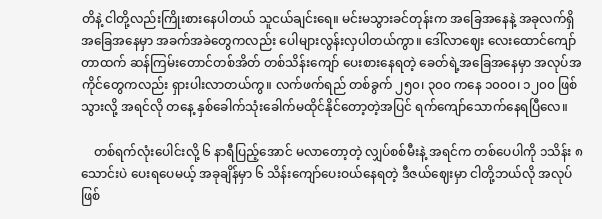တိနဲ့ ငါတို့လည်းကြိုးစားနေပါတယ် သူငယ်ချင်းရေ။ မင်းမသွားခင်တုန်းက အခြေအနေနဲ့ အခုလက်ရှိအခြေအနေမှာ အခက်အခဲတွေကလည်း ပေါများလွန်းလှပါတယ်ကွာ။ ဒေါ်လာဈေး လေးထောင်ကျော်တာထက် ဆန်ကြမ်းတောင်တစ်အိတ် တစ်သိန်းကျော် ပေးစားနေရတဲ့ ခေတ်ရဲ့အခြေအနေမှာ အလုပ်အကိုင်တွေကလည်း ရှားပါးလာတယ်ကွ။ လက်ဖက်ရည် တစ်ခွက် ၂၅၀၊ ၃၀၀ ကနေ ၁၀၀၀၊ ၁၂၀၀ ဖြစ်သွားလို့ အရင်လို တနေ့ နှစ်ခေါက်သုံးခေါက်မထိုင်နိုင်တော့တဲ့အပြင် ရက်ကျော်သောက်နေရပြီလေ။

    တစ်ရက်လုံးပေါင်းလို့ ၆ နာရီပြည့်အောင် မလာတော့တဲ့ လျှပ်စစ်မီးနဲ့ အရင်က တစ်ပေပါကို ၁သိန်း ၈သောင်းပဲ ပေးရပေမယ့် အခုချိန်မှာ ၆ သိန်းကျော်ပေးဝယ်နေရတဲ့ ဒီဇယ်ဈေးမှာ ငါတို့ဘယ်လို အလုပ်ဖြစ်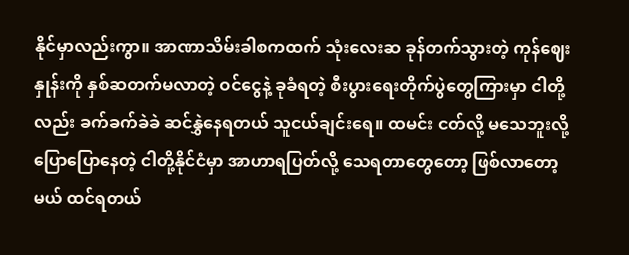နိုင်မှာလည်းကွာ။ အာဏာသိမ်းခါစကထက် သုံးလေးဆ ခုန်တက်သွားတဲ့ ကုန်ဈေးနှုန်းကို နှစ်ဆတက်မလာတဲ့ ဝင်ငွေနဲ့ ခုခံရတဲ့ စီးပွားရေးတိုက်ပွဲတွေကြားမှာ ငါတို့လည်း ခက်ခက်ခဲခဲ ဆင်နွှဲနေရတယ် သူငယ်ချင်းရေ။ ထမင်း ငတ်လို့ မသေဘူးလို့ပြောပြောနေတဲ့ ငါတို့နိုင်ငံမှာ အာဟာရပြတ်လို့ သေရတာတွေတော့ ဖြစ်လာတော့မယ် ထင်ရတယ်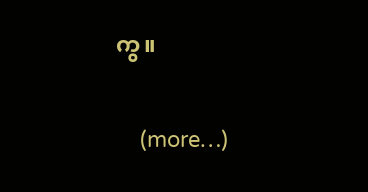ကွ။

    (more…)